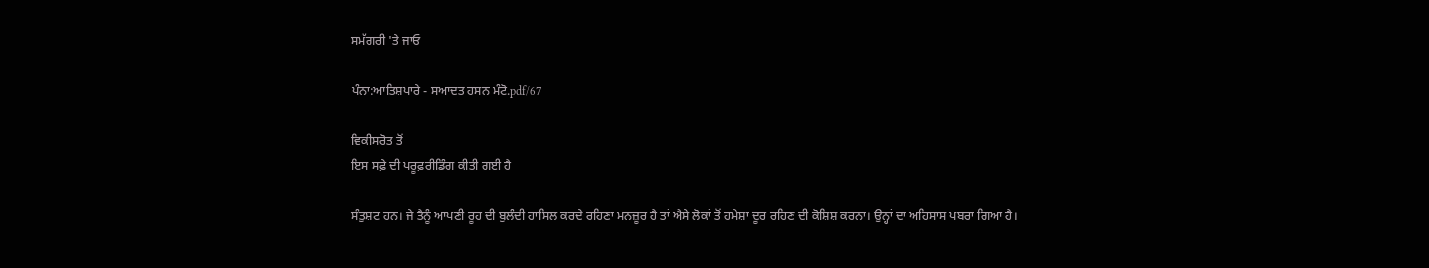ਸਮੱਗਰੀ 'ਤੇ ਜਾਓ

ਪੰਨਾ:ਆਤਿਸ਼ਪਾਰੇ - ਸਆਦਤ ਹਸਨ ਮੰਟੋ.pdf/67

ਵਿਕੀਸਰੋਤ ਤੋਂ
ਇਸ ਸਫ਼ੇ ਦੀ ਪਰੂਫ਼ਰੀਡਿੰਗ ਕੀਤੀ ਗਈ ਹੈ

ਸੰਤੁਸ਼ਟ ਹਨ। ਜੇ ਤੈਨੂੰ ਆਪਣੀ ਰੂਹ ਦੀ ਬੁਲੰਦੀ ਹਾਸਿਲ ਕਰਦੇ ਰਹਿਣਾ ਮਨਜ਼ੂਰ ਹੈ ਤਾਂ ਐਸੇ ਲੋਕਾਂ ਤੋਂ ਹਮੇਸ਼ਾ ਦੂਰ ਰਹਿਣ ਦੀ ਕੋਸ਼ਿਸ਼ ਕਰਨਾ। ਉਨ੍ਹਾਂ ਦਾ ਅਹਿਸਾਸ ਪਬਰਾ ਗਿਆ ਹੈ।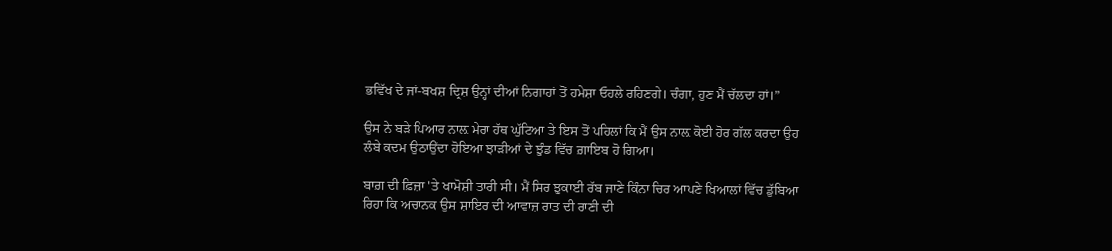ਭਵਿੱਖ ਦੇ ਜਾਂ-ਬਖਸ਼ ਦ੍ਰਿਸ਼ ਉਨ੍ਹਾਂ ਦੀਆਂ ਨਿਗਾਹਾਂ ਤੋਂ ਹਮੇਸ਼ਾ ਓਹਲੇ ਰਹਿਣਗੇ। ਚੰਗਾ, ਹੁਣ ਮੈਂ ਚੱਲਦਾ ਹਾਂ।”

ਉਸ ਨੇ ਬੜੇ ਪਿਆਰ ਨਾਲ਼ ਮੇਰਾ ਹੱਥ ਘੁੱਟਿਆ ਤੇ ਇਸ ਤੋਂ ਪਹਿਲਾਂ ਕਿ ਮੈਂ ਉਸ ਨਾਲ਼ ਕੋਈ ਹੋਰ ਗੱਲ ਕਰਦਾ ਉਹ ਲੰਬੇ ਕਦਮ ਉਠਾਉਂਦਾ ਹੋਇਆ ਝਾੜੀਆਂ ਦੇ ਝੁੰਡ ਵਿੱਚ ਗ਼ਾਇਬ ਹੋ ਗਿਆ।

ਬਾਗ਼ ਦੀ ਫ਼ਿਜ਼ਾ 'ਤੇ ਖਾਮੋਸ਼ੀ ਤਾਰੀ ਸੀ। ਮੈਂ ਸਿਰ ਝੁਕਾਈ ਰੱਬ ਜਾਣੇ ਕਿੰਨਾ ਚਿਰ ਆਪਣੇ ਖਿਆਲਾਂ ਵਿੱਚ ਡੁੱਬਿਆ ਰਿਹਾ ਕਿ ਅਚਾਨਕ ਉਸ ਸ਼ਾਇਰ ਦੀ ਆਵਾਜ਼ ਰਾਤ ਦੀ ਰਾਣੀ ਦੀ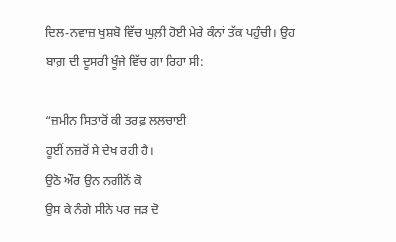ਦਿਲ-ਨਵਾਜ਼ ਖੁਸ਼ਬੋ ਵਿੱਚ ਘੁਲ਼ੀ ਹੋਈ ਮੇਰੇ ਕੰਨਾਂ ਤੱਕ ਪਹੁੰਚੀ। ਉਹ ਬਾਗ਼ ਦੀ ਦੂਸਰੀ ਖੂੰਜੇ ਵਿੱਚ ਗਾ ਰਿਹਾ ਸੀ:

“ਜ਼ਮੀਨ ਸਿਤਾਰੋਂ ਕੀ ਤਰਫ਼ ਲਲਚਾਈ
ਹੂਈਂ ਨਜ਼ਰੋਂ ਸੇ ਦੇਖ ਰਹੀ ਹੈ।
ਉਠੋ ਔਰ ਉਨ ਨਗੀਨੋਂ ਕੋ
ਉਸ ਕੇ ਨੰਗੇ ਸੀਨੇ ਪਰ ਜੜ ਦੋ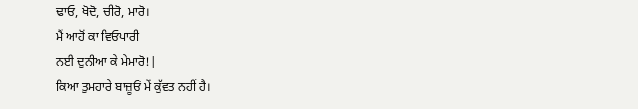ਢਾਓ, ਖੋਦੋ, ਚੀਰੋ, ਮਾਰੋ।
ਮੈਂ ਆਹੋਂ ਕਾ ਵਿਓਪਾਰੀ
ਨਈ ਦੁਨੀਆ ਕੇ ਮੇਮਾਰੋ!|
ਕਿਆ ਤੁਮਹਾਰੇ ਬਾਜ਼ੂਓਂ ਮੇਂ ਕੁੱਵਤ ਨਹੀਂ ਹੈ।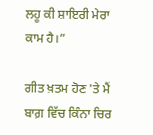ਲਹੂ ਕੀ ਸ਼ਾਇਰੀ ਮੇਰਾ ਕਾਮ ਹੈ।”

ਗੀਤ ਖ਼ਤਮ ਹੋਣ 'ਤੇ ਮੈਂ ਬਾਗ਼ ਵਿੱਚ ਕਿੰਨਾ ਚਿਰ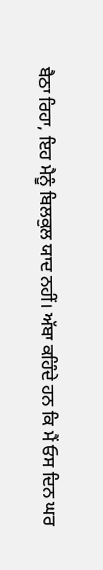ਬੈਠਾ ਰਿਹਾ, ਇਹ ਮੈਨੂੰ ਬਿਲਕੁਲ ਯਾਦ ਨਹੀਂ। ਅੱਬਾ ਕਹਿੰਦੇ ਹਨ ਕਿ ਮੈਂ ਓਸ ਦਿਨ ਘਰ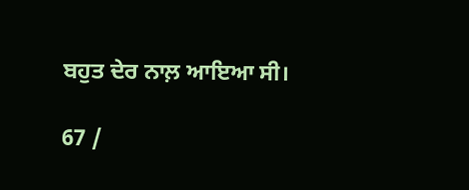ਬਹੁਤ ਦੇਰ ਨਾਲ਼ ਆਇਆ ਸੀ।

67 /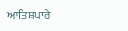ਆਤਿਸ਼ਪਾਰੇ